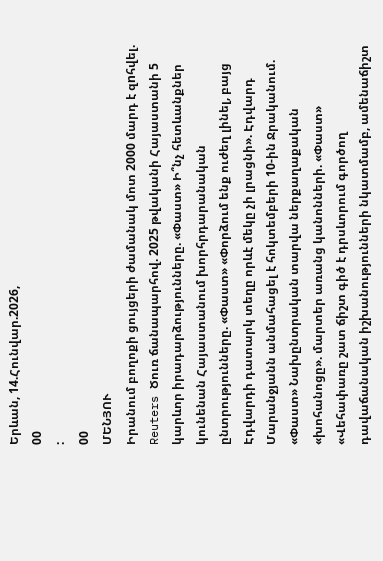Երևան, 14.Հունվար.2026,
00
:
00
ՄԵՆՅՈՒ
Իրանում բողոքի ցույցերի ժամանակ մոտ 2000 մարդ է զnհվել. Reuters Ծուռ ճանապարհով. 2025 թվականի Հայաստանի 5 կարևոր իրադարձությունները. «Փաստ» Ի՞նչ հետևանքներ կունենան Հայաստանում խորհրդարանական ընտրությունները. «Փաստ» «Փորձում ենք ուժեղ լինել, բայց Էդվարդի դատարկ տեղը որևէ մեկը չի լրացնի». Էդվարդ Մարանջյանն անմահացել է հոկտեմբերի 10-ին Ջրականում. «Փաստ» Նախընտրական տարվա ներքաղաքական «խոհանոցը». մարտեր առանց կանոնների. «Փաստ» «Վեհափառը շատ ճիշտ գիծ է դրսևորում գործող դավաճանական իշխանությունների նկատմամբ, ամենաճիշտ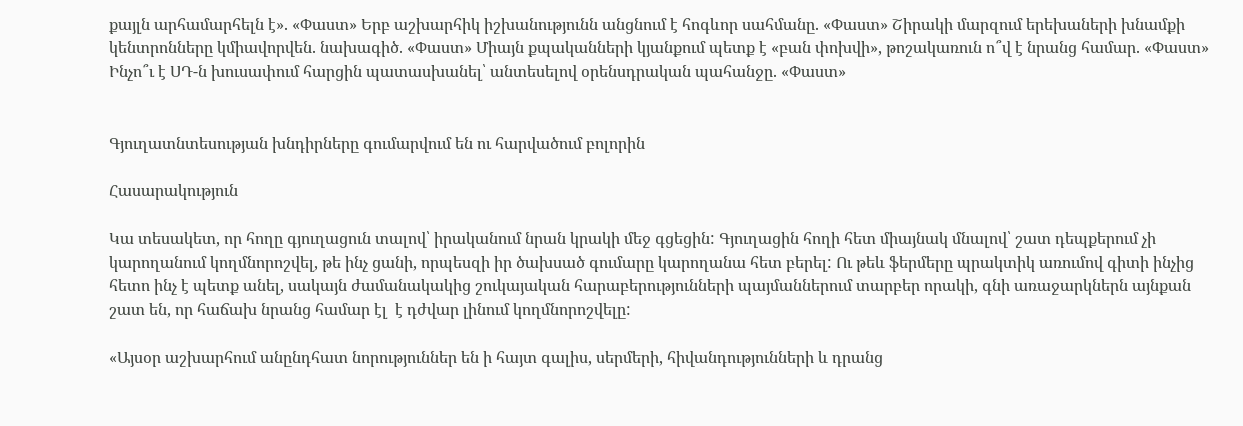քայլն արհամարհելն է». «Փաստ» Երբ աշխարհիկ իշխանությունն անցնում է հոգևոր սահմանը. «Փաստ» Շիրակի մարզում երեխաների խնամքի կենտրոնները կմիավորվեն. նախագիծ. «Փաստ» Միայն քպականների կյանքում պետք է «բան փոխվի», թոշակառուն ո՞վ է նրանց համար. «Փաստ» Ինչո՞ւ է ՍԴ-ն խուսափում հարցին պատասխանել՝ անտեսելով օրենսդրական պահանջը. «Փաստ»


Գյուղատնտեսության խնդիրները գումարվում են ու հարվածում բոլորին

Հասարակություն

Կա տեսակետ, որ հողը գյուղացուն տալով՝ իրականում նրան կրակի մեջ գցեցին: Գյուղացին հողի հետ միայնակ մնալով՝ շատ դեպքերում չի կարողանում կողմնորոշվել, թե ինչ ցանի, որպեսզի իր ծախսած գումարը կարողանա հետ բերել: Ու թեև ֆերմերը պրակտիկ առումով գիտի ինչից հետո ինչ է պետք անել, սակայն ժամանակակից շուկայական հարաբերությունների պայմաններում տարբեր որակի, գնի առաջարկներն այնքան շատ են, որ հաճախ նրանց համար էլ  է դժվար լինում կողմնորոշվելը:

«Այսօր աշխարհում անընդհատ նորություններ են ի հայտ գալիս, սերմերի, հիվանդությունների և դրանց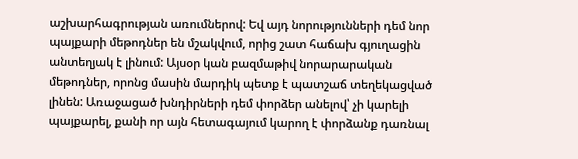աշխարհագրության առումներով: Եվ այդ նորությունների դեմ նոր պայքարի մեթոդներ են մշակվում, որից շատ հաճախ գյուղացին անտեղյակ է լինում: Այսօր կան բազմաթիվ նորարարական մեթոդներ, որոնց մասին մարդիկ պետք է պատշաճ տեղեկացված լինեն: Առաջացած խնդիրների դեմ փորձեր անելով՝ չի կարելի պայքարել, քանի որ այն հետագայում կարող է փորձանք դառնալ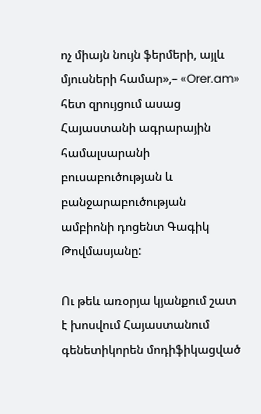ոչ միայն նույն ֆերմերի, այլև մյուսների համար»,– «Orer.am» հետ զրույցում ասաց Հայաստանի ագրարային համալսարանի բուսաբուծության և բանջարաբուծության ամբիոնի դոցենտ Գագիկ Թովմասյանը:

Ու թեև առօրյա կյանքում շատ է խոսվում Հայաստանում գենետիկորեն մոդիֆիկացված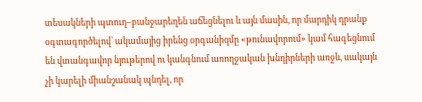տեսակների պտուղ–բանջարեղեն աճեցնելու և այն մասին, որ մարդիկ դրանք օգտագործելով՝ ակամայից իրենց օրգանիզմը «թունավորում» կամ հագեցնում են վտանգավոր նյութերով ու կանգնում առողջական խնդիրների առջև, սակայն չի կարելի միանշանակ պնդել, որ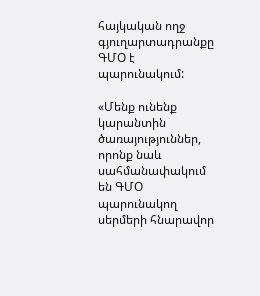հայկական ողջ գյուղարտադրանքը ԳՄՕ է պարունակում:

«Մենք ունենք կարանտին ծառայություններ, որոնք նաև սահմանափակում են ԳՄՕ պարունակող սերմերի հնարավոր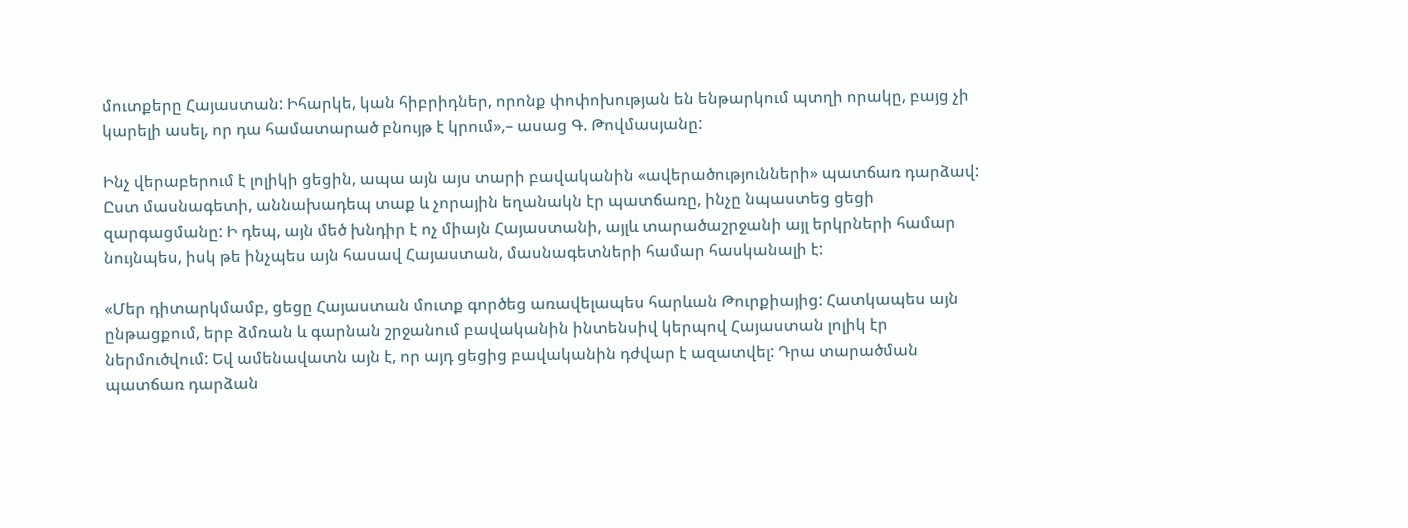մուտքերը Հայաստան: Իհարկե, կան հիբրիդներ, որոնք փոփոխության են ենթարկում պտղի որակը, բայց չի կարելի ասել, որ դա համատարած բնույթ է կրում»,– ասաց Գ. Թովմասյանը:

Ինչ վերաբերում է լոլիկի ցեցին, ապա այն այս տարի բավականին «ավերածությունների» պատճառ դարձավ: Ըստ մասնագետի, աննախադեպ տաք և չորային եղանակն էր պատճառը, ինչը նպաստեց ցեցի զարգացմանը: Ի դեպ, այն մեծ խնդիր է ոչ միայն Հայաստանի, այլև տարածաշրջանի այլ երկրների համար նույնպես, իսկ թե ինչպես այն հասավ Հայաստան, մասնագետների համար հասկանալի է:

«Մեր դիտարկմամբ, ցեցը Հայաստան մուտք գործեց առավելապես հարևան Թուրքիայից: Հատկապես այն ընթացքում, երբ ձմռան և գարնան շրջանում բավականին ինտենսիվ կերպով Հայաստան լոլիկ էր ներմուծվում: Եվ ամենավատն այն է, որ այդ ցեցից բավականին դժվար է ազատվել: Դրա տարածման պատճառ դարձան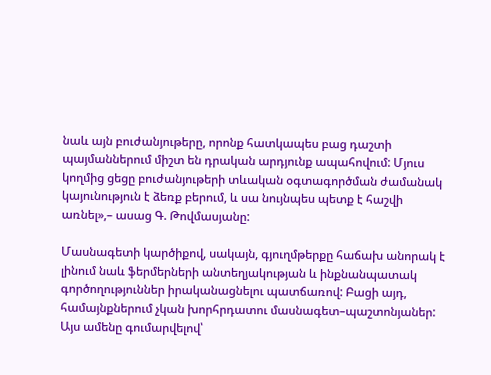նաև այն բուժանյութերը, որոնք հատկապես բաց դաշտի պայմաններում միշտ են դրական արդյունք ապահովում: Մյուս կողմից ցեցը բուժանյութերի տևական օգտագործման ժամանակ կայունություն է ձեռք բերում, և սա նույնպես պետք է հաշվի առնել»,– ասաց Գ. Թովմասյանը:

Մասնագետի կարծիքով, սակայն, գյուղմթերքը հաճախ անորակ է լինում նաև ֆերմերների անտեղյակության և ինքնանպատակ գործողություններ իրականացնելու պատճառով: Բացի այդ, համայնքներում չկան խորհրդատու մասնագետ–պաշտոնյաներ: Այս ամենը գումարվելով՝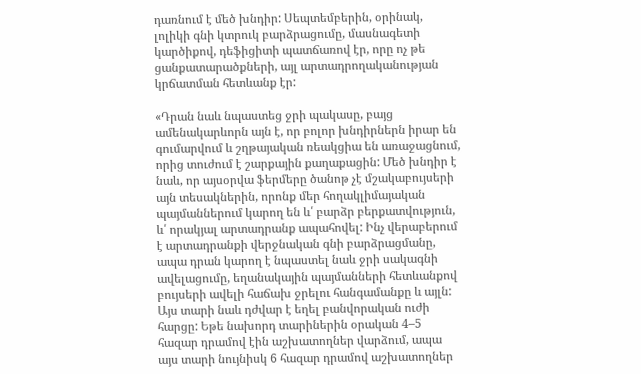դառնում է մեծ խնդիր: Սեպտեմբերին, օրինակ, լոլիկի գնի կտրուկ բարձրացումը, մասնագետի կարծիքով, դեֆիցիտի պատճառով էր, որը ոչ թե ցանքատարածքների, այլ արտադրողականության կրճատման հետևանք էր:

«Դրան նաև նպաստեց ջրի պակասը, բայց ամենակարևորն այն է, որ բոլոր խնդիրներն իրար են գումարվում և շղթայական ռեակցիա են առաջացնում, որից տուժում է շարքային քաղաքացին: Մեծ խնդիր է նաև, որ այսօրվա ֆերմերը ծանոթ չէ մշակաբույսերի այն տեսակներին, որոնք մեր հողակլիմայական պայմաններում կարող են և՛ բարձր բերքատվություն, և՛ որակյալ արտադրանք ապահովել: Ինչ վերաբերում է արտադրանքի վերջնական գնի բարձրացմանը, ապա դրան կարող է նպաստել նաև ջրի սակագնի ավելացումը, եղանակային պայմանների հետևանքով բույսերի ավելի հաճախ ջրելու հանգամանքը և այլն: Այս տարի նաև դժվար է եղել բանվորական ուժի հարցը: Եթե նախորդ տարիներին օրական 4–5 հազար դրամով էին աշխատողներ վարձում, ապա այս տարի նույնիսկ 6 հազար դրամով աշխատողներ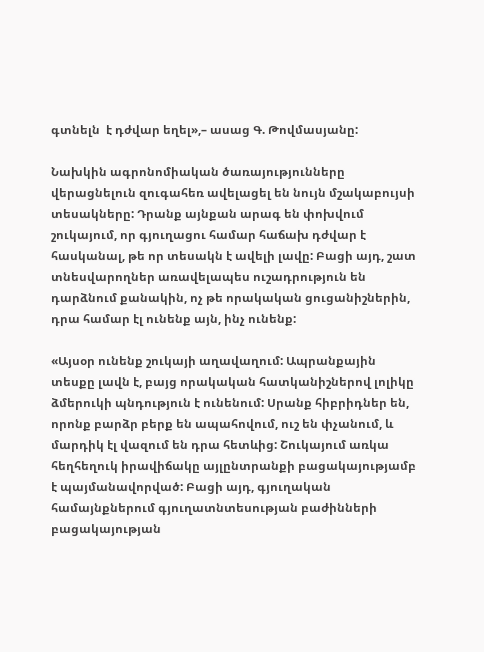գտնելն  է դժվար եղել»,– ասաց Գ. Թովմասյանը:

Նախկին ագրոնոմիական ծառայությունները վերացնելուն զուգահեռ ավելացել են նույն մշակաբույսի տեսակները: Դրանք այնքան արագ են փոխվում շուկայում, որ գյուղացու համար հաճախ դժվար է հասկանալ, թե որ տեսակն է ավելի լավը: Բացի այդ, շատ տնեսվարողներ առավելապես ուշադրություն են դարձնում քանակին, ոչ թե որակական ցուցանիշներին, դրա համար էլ ունենք այն, ինչ ունենք:

«Այսօր ունենք շուկայի աղավաղում: Ապրանքային տեսքը լավն է, բայց որակական հատկանիշներով լոլիկը ձմերուկի պնդություն է ունենում: Սրանք հիբրիդներ են, որոնք բարձր բերք են ապահովում, ուշ են փչանում, և մարդիկ էլ վազում են դրա հետևից: Շուկայում առկա հեղհեղուկ իրավիճակը այլընտրանքի բացակայությամբ է պայմանավորված: Բացի այդ, գյուղական համայնքներում գյուղատնտեսության բաժինների բացակայության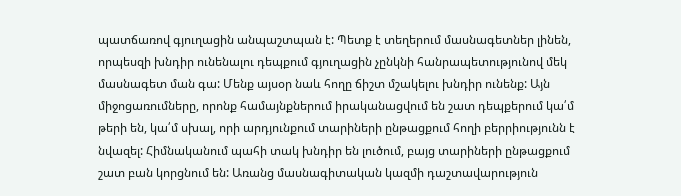պատճառով գյուղացին անպաշտպան է: Պետք է տեղերում մասնագետներ լինեն, որպեսզի խնդիր ունենալու դեպքում գյուղացին չընկնի հանրապետությունով մեկ մասնագետ ման գա: Մենք այսօր նաև հողը ճիշտ մշակելու խնդիր ունենք: Այն միջոցառումները, որոնք համայնքներում իրականացվում են շատ դեպքերում կա՛մ թերի են, կա՛մ սխալ, որի արդյունքում տարիների ընթացքում հողի բերրիությունն է նվազել: Հիմնականում պահի տակ խնդիր են լուծում, բայց տարիների ընթացքում շատ բան կորցնում են: Առանց մասնագիտական կազմի դաշտավարություն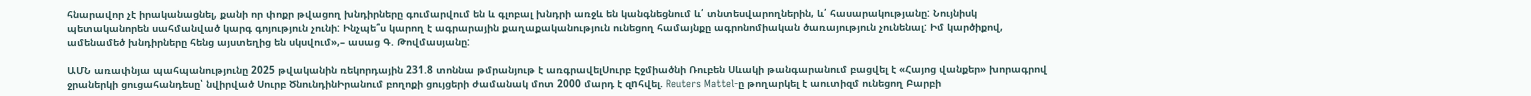հնարավոր չէ իրականացնել, քանի որ փոքր թվացող խնդիրները գումարվում են և գլոբալ խնդրի առջև են կանգնեցնում և՛ տնտեսվարողներին, և՛ հասարակությանը: Նույնիսկ պետականորեն սահմանված կարգ գոյություն չունի: Ինչպե՞ս կարող է ագրարային քաղաքականություն ունեցող համայնքը ագրոնոմիական ծառայություն չունենալ: Իմ կարծիքով, ամենամեծ խնդիրները հենց այստեղից են սկսվում»,– ասաց Գ. Թովմասյանը:

ԱՄՆ առափնյա պահպանությունը 2025 թվականին ռեկորդային 231.8 տոննա թմրանյութ է առգրավելՍուրբ Էջմիածնի Ռուբեն Սևակի թանգարանում բացվել է «Հայոց վանքեր» խորագրով ջրաներկի ցուցահանդեսը՝ նվիրված Սուրբ ԾնունդինԻրանում բողոքի ցույցերի ժամանակ մոտ 2000 մարդ է զnհվել. Reuters Mattel-ը թողարկել է աուտիզմ ունեցող Բարբի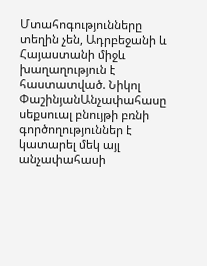Մտահոգությունները տեղին չեն, Ադրբեջանի և Հայաստանի միջև խաղաղություն է հաստատված. Նիկոլ ՓաշինյանԱնչափահասը սեքսուալ բնույթի բռնի գործողություններ է կատարել մեկ այլ անչափահասի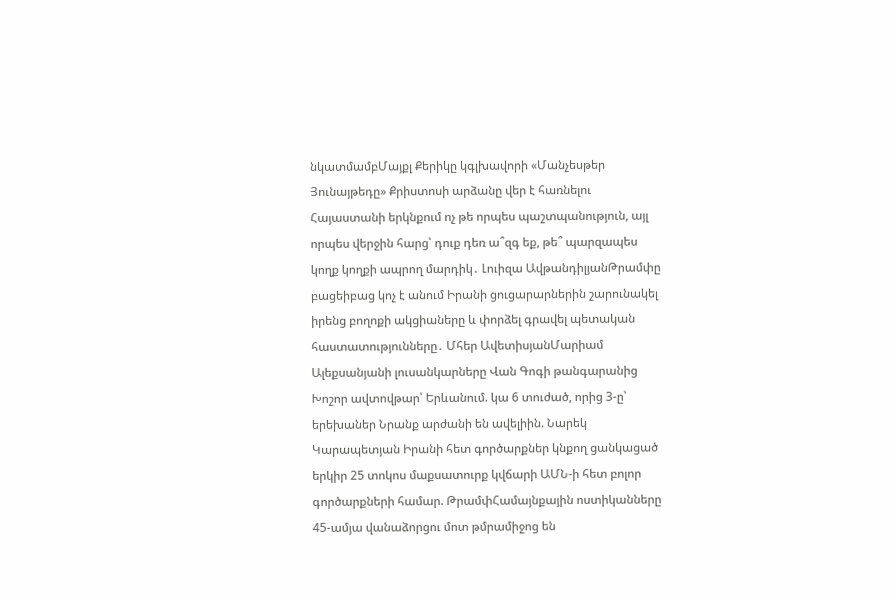նկատմամբՄայքլ Քերիկը կգլխավորի «Մանչեսթեր Յունայթեդը» Քրիստոսի արձանը վեր է հառնելու Հայաստանի երկնքում ոչ թե որպես պաշտպանություն, այլ որպես վերջին հարց՝ դուք դեռ ա՞զգ եք, թե՞ պարզապես կողք կողքի ապրող մարդիկ․ Լուիզա ԱվթանդիլյանԹրամփը բացեիբաց կոչ է անում Իրանի ցուցարարներին շարունակել իրենց բողոքի ակցիաները և փորձել գրավել պետական հաստատությունները․ Մհեր ԱվետիսյանՄարիամ Ալեքսանյանի լուսանկարները Վան Գոգի թանգարանից Խոշոր ավտովթար՝ Երևանում. կա 6 տուժած, որից 3-ը՝ երեխաներ Նրանք արժանի են ավելիին. Նարեկ Կարապետյան Իրանի հետ գործարքներ կնքող ցանկացած երկիր 25 տոկոս մաքսատուրք կվճարի ԱՄՆ-ի հետ բոլոր գործարքների համար. ԹրամփՀամայնքային ոստիկանները 45-ամյա վանաձորցու մոտ թմրամիջոց են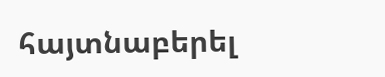հայտնաբերել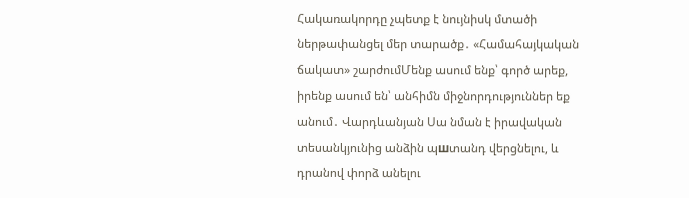Հակառակորդը չպետք է նույնիսկ մտածի ներթափանցել մեր տարածք․ «Համահայկական ճակատ» շարժումՄենք ասում ենք՝ գործ արեք, իրենք ասում են՝ անհիմն միջնորդություններ եք անում․ Վարդևանյան Սա նման է իրավական տեսանկյունից անձին պшտանդ վերցնելու, և դրանով փորձ անելու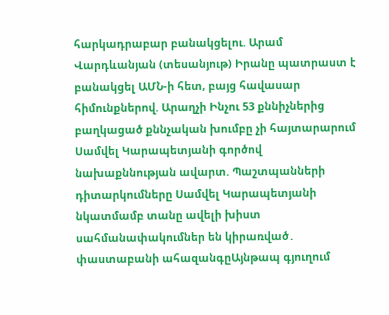հարկադրաբար բանակցելու. Արամ Վարդևանյան (տեսանյութ) Իրանը պատրաստ է բանակցել ԱՄՆ-ի հետ, բայց հավասար հիմունքներով. Արաղչի Ինչու 53 քննիչներից բաղկացած քննչական խումբը չի հայտարարում Սամվել Կարապետյանի գործով նախաքննության ավարտ. Պաշտպանների դիտարկումները Սամվել Կարապետյանի նկատմամբ տանը ավելի խիստ սահմանափակումներ են կիրառված․ փաստաբանի ահազանգըԱյնթապ գյուղում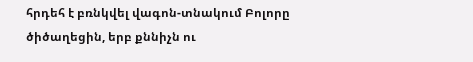հրդեհ է բռնկվել վագոն-տնակում Բոլորը ծիծաղեցին, երբ քննիչն ու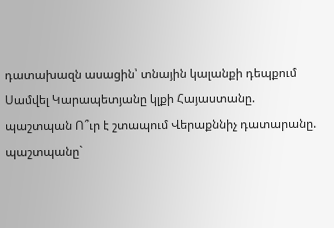դատախազն ասացին՝ տնային կալանքի դեպքում Սամվել Կարապետյանը կլքի Հայաստանը. պաշտպան Ո՞ւր է շտապում Վերաքննիչ դատարանը. պաշտպանը`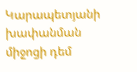Կարապետյանի խափանման միջոցի դեմ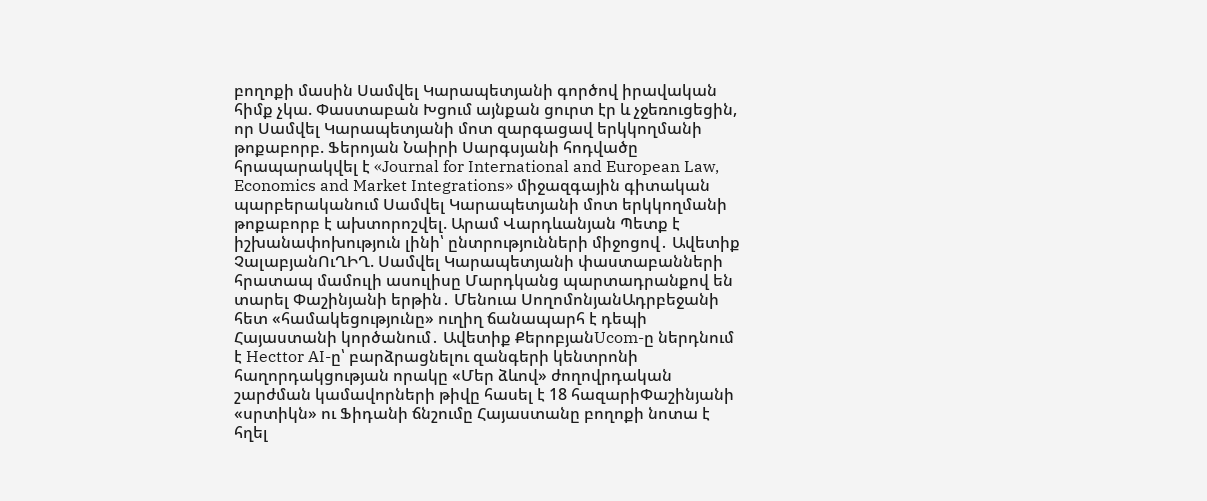բողոքի մասին Սամվել Կարապետյանի գործով իրավական հիմք չկա. Փաստաբան Խցում այնքան ցուրտ էր և չջեռուցեցին, որ Սամվել Կարապետյանի մոտ զարգացավ երկկողմանի թոքաբորբ. Ֆերոյան Նաիրի Սարգսյանի հոդվածը հրապարակվել է «Journal for International and European Law, Economics and Market Integrations» միջազգային գիտական պարբերականում Սամվել Կարապետյանի մոտ երկկողմանի թոքաբորբ է ախտորոշվել. Արամ Վարդևանյան Պետք է իշխանափոխություն լինի՝ ընտրությունների միջոցով․ Ավետիք ՉալաբյանՈւՂԻՂ. Սամվել Կարապետյանի փաստաբանների հրատապ մամուլի ասուլիսը Մարդկանց պարտադրանքով են տարել Փաշինյանի երթին․ Մենուա ՍողոմոնյանԱդրբեջանի հետ «համակեցությունը» ուղիղ ճանապարհ է դեպի Հայաստանի կործանում․ Ավետիք ՔերոբյանUcom-ը ներդնում է Hecttor AI-ը՝ բարձրացնելու զանգերի կենտրոնի հաղորդակցության որակը «Մեր ձևով» ժողովրդական շարժման կամավորների թիվը հասել է 18 հազարիՓաշինյանի «սրտիկն» ու Ֆիդանի ճնշումը Հայաստանը բողոքի նոտա է հղել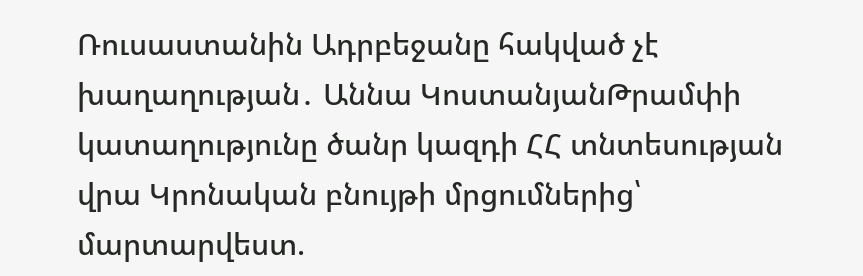Ռուսաստանին Ադրբեջանը հակված չէ խաղաղության․ Աննա ԿոստանյանԹրամփի կատաղությունը ծանր կազդի ՀՀ տնտեսության վրա Կրոնական բնույթի մրցումներից՝ մարտարվեստ.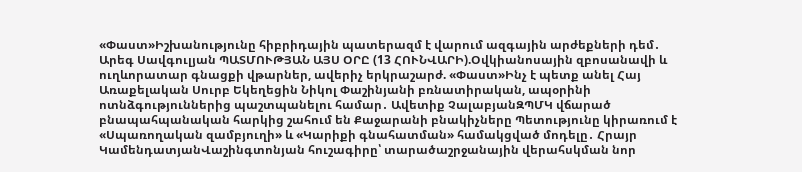«Փաստ»Իշխանությունը հիբրիդային պատերազմ է վարում ազգային արժեքների դեմ․ Արեգ Սավգուլյան ՊԱՏՄՈՒԹՅԱՆ ԱՅՍ ՕՐԸ (13 ՀՈՒՆՎԱՐԻ).Օվկիանոսային զբոսանավի և ուղևորատար գնացքի վթարներ, ավերիչ երկրաշարժ. «Փաստ»Ինչ է պետք անել Հայ Առաքելական Սուրբ Եկեղեցին Նիկոլ Փաշինյանի բռնատիրական, ապօրինի ոտնձգություններից պաշտպանելու համար․ Ավետիք ՉալաբյանԶՊՄԿ վճարած բնապահպանական հարկից շահում են Քաջարանի բնակիչները Պետությունը կիրառում է «Սպառողական զամբյուղի» և «Կարիքի գնահատման» համակցված մոդելը․ Հրայր ԿամենդատյանՎաշինգտոնյան հուշագիրը՝ տարածաշրջանային վերահսկման նոր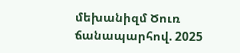մեխանիզմ Ծուռ ճանապարհով. 2025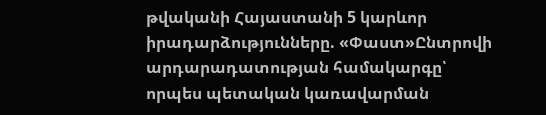թվականի Հայաստանի 5 կարևոր իրադարձությունները. «Փաստ»Ընտրովի արդարադատության համակարգը՝ որպես պետական կառավարման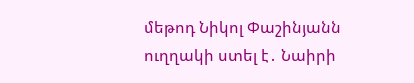մեթոդ Նիկոլ Փաշինյանն ուղղակի ստել է․ Նաիրի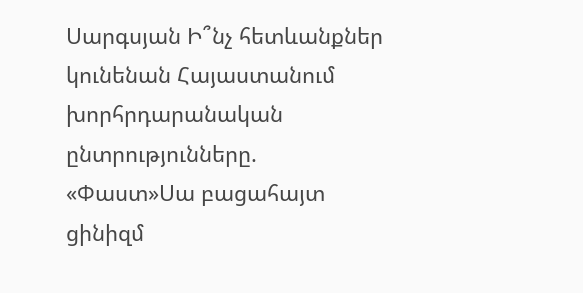Սարգսյան Ի՞նչ հետևանքներ կունենան Հայաստանում խորհրդարանական ընտրությունները. «Փաստ»Սա բացահայտ ցինիզմ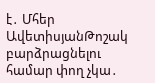է․ Մհեր ԱվետիսյանԹոշակ բարձրացնելու համար փող չկա․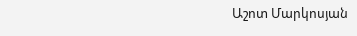Աշոտ Մարկոսյան